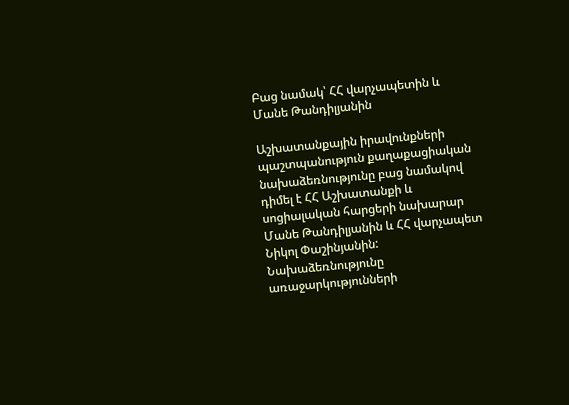Բաց նամակ՝ ՀՀ վարչապետին և Մանե Թանդիլյանին

Աշխատանքային իրավունքների պաշտպանություն քաղաքացիական նախաձեռնությունը բաց նամակով դիմել է ՀՀ Աշխատանքի և սոցիալական հարցերի նախարար Մանե Թանդիլյանին և ՀՀ վարչապետ Նիկոլ Փաշինյանին: Նախաձեռնությունը առաջարկությունների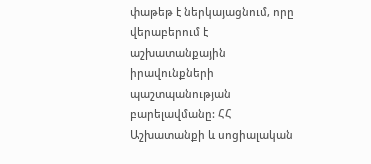փաթեթ է ներկայացնում, որը վերաբերում է աշխատանքային իրավունքների պաշտպանության բարելավմանը: ՀՀ Աշխատանքի և սոցիալական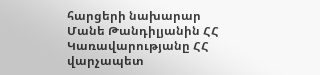հարցերի նախարար Մանե Թանդիլյանին ՀՀ Կառավարությանը ՀՀ վարչապետ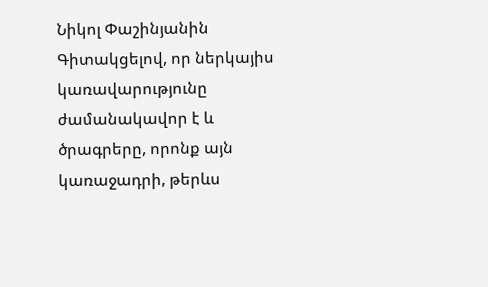Նիկոլ Փաշինյանին Գիտակցելով, որ ներկայիս կառավարությունը ժամանակավոր է և ծրագրերը, որոնք այն կառաջադրի, թերևս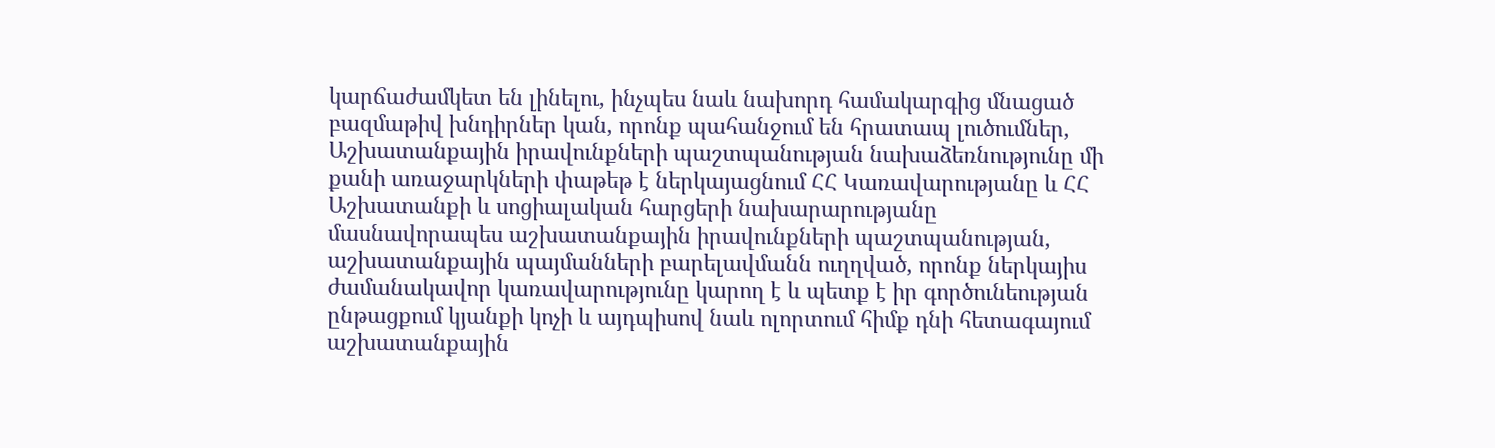կարճաժամկետ են լինելու, ինչպես նաև նախորդ համակարգից մնացած բազմաթիվ խնդիրներ կան, որոնք պահանջում են հրատապ լուծումներ, Աշխատանքային իրավունքների պաշտպանության նախաձեռնությունը մի քանի առաջարկների փաթեթ է ներկայացնում ՀՀ Կառավարությանը և ՀՀ Աշխատանքի և սոցիալական հարցերի նախարարությանը մասնավորապես աշխատանքային իրավունքների պաշտպանության, աշխատանքային պայմանների բարելավմանն ուղղված, որոնք ներկայիս ժամանակավոր կառավարությունը կարող է և պետք է իր գործունեության ընթացքում կյանքի կոչի և այդպիսով նաև ոլորտում հիմք դնի հետագայում աշխատանքային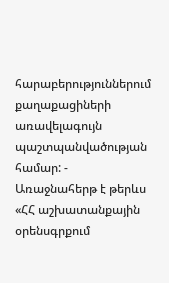հարաբերություններում քաղաքացիների առավելագույն պաշտպանվածության համար: - Առաջնահերթ է թերևս «ՀՀ աշխատանքային օրենսգրքում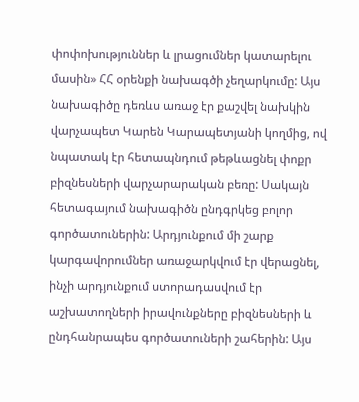փոփոխություններ և լրացումներ կատարելու մասին» ՀՀ օրենքի նախագծի չեղարկումը: Այս նախագիծը դեռևս առաջ էր քաշվել նախկին վարչապետ Կարեն Կարապետյանի կողմից, ով նպատակ էր հետապնդում թեթևացնել փոքր բիզնեսների վարչարարական բեռը: Սակայն հետագայում նախագիծն ընդգրկեց բոլոր գործատուներին: Արդյունքում մի շարք կարգավորումներ առաջարկվում էր վերացնել, ինչի արդյունքում ստորադասվում էր աշխատողների իրավունքները բիզնեսների և ընդհանրապես գործատուների շահերին: Այս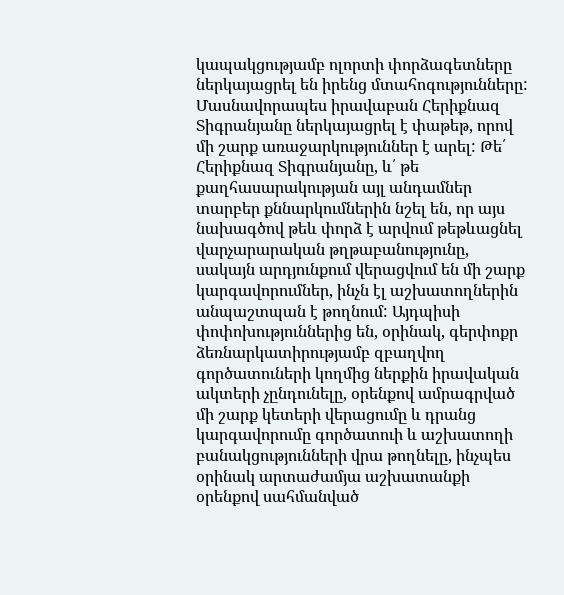կապակցությամբ ոլորտի փորձագետները ներկայացրել են իրենց մտահոգությունները: Մասնավորապես իրավաբան Հերիքնազ Տիգրանյանը ներկայացրել է փաթեթ, որով մի շարք առաջարկություններ է արել: Թե՛ Հերիքնազ Տիգրանյանը, և՛ թե քաղհասարակության այլ անդամներ տարբեր քննարկումներին նշել են, որ այս նախագծով թեև փորձ է արվում թեթևացնել վարչարարական թղթաբանությունը, սակայն արդյունքում վերացվում են մի շարք կարգավորումներ, ինչն էլ աշխատողներին անպաշտպան է թողնում: Այդպիսի փոփոխություններից են, օրինակ, գերփոքր ձեռնարկատիրությամբ զբաղվող գործատուների կողմից ներքին իրավական ակտերի չընդունելը, օրենքով ամրագրված մի շարք կետերի վերացումը և դրանց կարգավորումը գործատուի և աշխատողի բանակցությունների վրա թողնելը, ինչպես օրինակ արտաժամյա աշխատանքի օրենքով սահմանված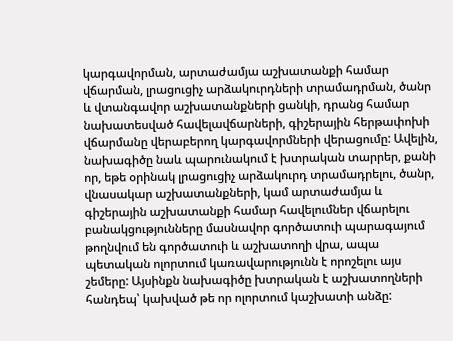կարգավորման, արտաժամյա աշխատանքի համար վճարման, լրացուցիչ արձակուրդների տրամադրման, ծանր և վտանգավոր աշխատանքների ցանկի, դրանց համար նախատեսված հավելավճարների, գիշերային հերթափոխի վճարմանը վերաբերող կարգավորմների վերացումը: Ավելին, նախագիծը նաև պարունակում է խտրական տարրեր, քանի որ, եթե օրինակ լրացուցիչ արձակուրդ տրամադրելու, ծանր, վնասակար աշխատանքների, կամ արտաժամյա և գիշերային աշխատանքի համար հավելումներ վճարելու բանակցությունները մասնավոր գործատուի պարագայում թողնվում են գործատուի և աշխատողի վրա, ապա պետական ոլորտում կառավարությունն է որոշելու այս շեմերը: Այսինքն նախագիծը խտրական է աշխատողների հանդեպ՝ կախված թե որ ոլորտում կաշխատի անձը: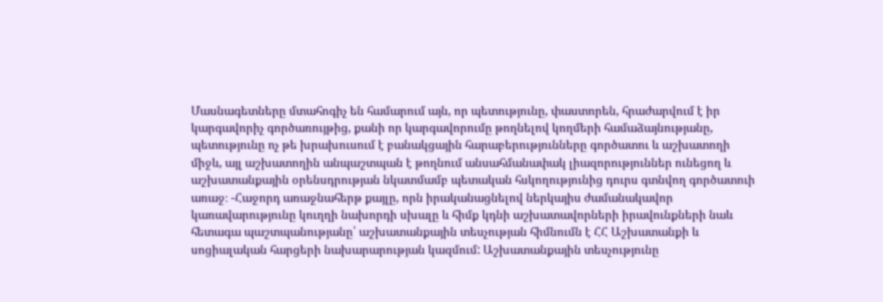Մասնագետները մտահոգիչ են համարում այն, որ պետությունը, փաստորեն, հրաժարվում է իր կարգավորիչ գործառույթից, քանի որ կարգավորումը թողնելով կողմերի համաձայնությանը, պետությունը ոչ թե խրախուսում է բանակցային հարաբերությունները գործատու և աշխատողի միջև, այլ աշխատողին անպաշտպան է թողնում անսահմանափակ լիազորություններ ունեցող և աշխատանքային օրենսդրության նկատմամբ պետական հսկողությունից դուրս գտնվող գործատուի առաջ։ -Հաջորդ առաջնահերթ քայլը, որն իրականացնելով ներկայիս ժամանակավոր կառավարությունը կուղղի նախորդի սխալը և հիմք կդնի աշխատավորների իրավունքների նաև հետագա պաշտպանությանը՝ աշխատանքային տեսչության հիմնումն է ՀՀ Աշխատանքի և սոցիալական հարցերի նախարարության կազմում: Աշխատանքային տեսչությունը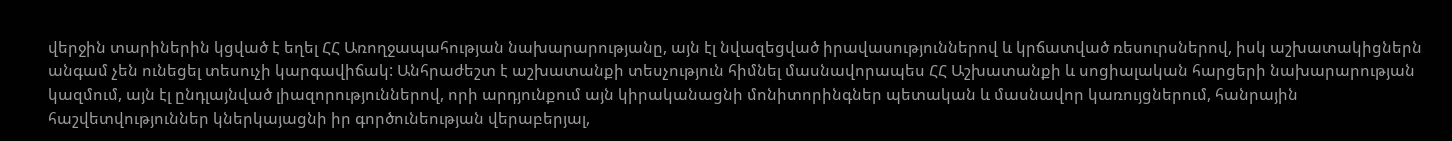վերջին տարիներին կցված է եղել ՀՀ Առողջապահության նախարարությանը, այն էլ նվազեցված իրավասություններով և կրճատված ռեսուրսներով, իսկ աշխատակիցներն անգամ չեն ունեցել տեսուչի կարգավիճակ: Անհրաժեշտ է աշխատանքի տեսչություն հիմնել մասնավորապես ՀՀ Աշխատանքի և սոցիալական հարցերի նախարարության կազմում, այն էլ ընդլայնված լիազորություններով, որի արդյունքում այն կիրականացնի մոնիտորինգներ պետական և մասնավոր կառույցներում, հանրային հաշվետվություններ կներկայացնի իր գործունեության վերաբերյալ,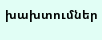խախտումներ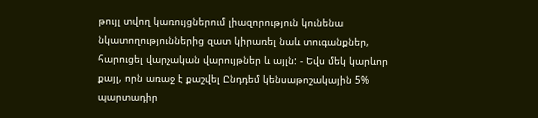թույլ տվող կառույցներում լիազորություն կունենա նկատողություններից զատ կիրառել նաև տուգանքներ, հարուցել վարչական վարույթներ և այլն: - Եվս մեկ կարևոր քայլ, որն առաջ է քաշվել Ընդդեմ կենսաթոշակային 5% պարտադիր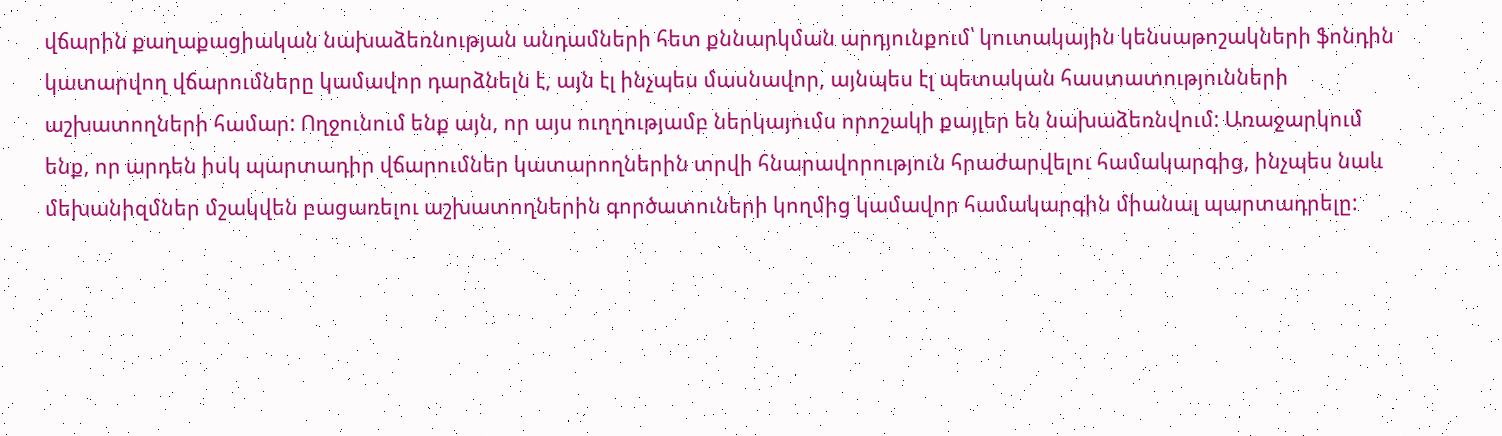վճարին քաղաքացիական նախաձեռնության անդամների հետ քննարկման արդյունքում՝ կուտակային կենսաթոշակների ֆոնդին կատարվող վճարումները կամավոր դարձնելն է, այն էլ ինչպես մասնավոր, այնպես էլ պետական հաստատությունների աշխատողների համար: Ողջունում ենք այն, որ այս ուղղությամբ ներկայումս որոշակի քայլեր են նախաձեռնվում: Առաջարկում ենք, որ արդեն իսկ պարտադիր վճարումներ կատարողներին տրվի հնարավորություն հրաժարվելու համակարգից, ինչպես նաև մեխանիզմներ մշակվեն բացառելու աշխատողներին գործատուների կողմից կամավոր համակարգին միանալ պարտադրելը: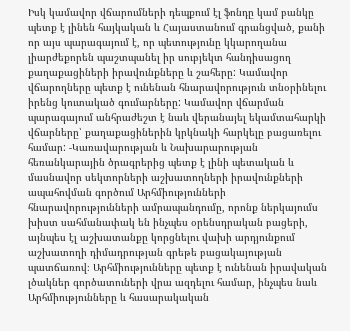Իսկ կամավոր վճարումների դեպքում էլ ֆոնդը կամ բանկը պետք է լինեն հայկական և Հայաստանում գրանցված, քանի որ այս պարագայում է, որ պետությունը կկարողանա լիարժեքորեն պաշտպանել իր սուբյեկտ հանդիսացող քաղաքացիների իրավունքները և շահերը: Կամավոր վճարողները պետք է ունենան հնարավորություն տնօրինելու իրենց կուտակած գումարները: Կամավոր վճարման պարագայում անհրաժեշտ է նաև վերանայել եկամտահարկի վճարները՝ քաղաքացիներին կրկնակի հարկելը բացառելու համար: -Կառավարության և Նախարարության հեռանկարային ծրագրերից պետք է լինի պետական և մասնավոր սեկտորների աշխատողների իրավունքների ապահովման գործում Արհմիությունների հնարավորությունների ամրապանդումը, որոնք ներկայումս խիստ սահմանափակ են ինչպես օրենսդրական բացերի, այնպես էլ աշխատանքը կորցնելու վախի արդյունքում աշխատողի դիմադրության գրեթե բացակայության պատճառով։ Արհմիությունները պետք է ունենան իրավական լծակներ գործատուների վրա ազդելու համար, ինչպես նաև Արհմիությունները և հասարակական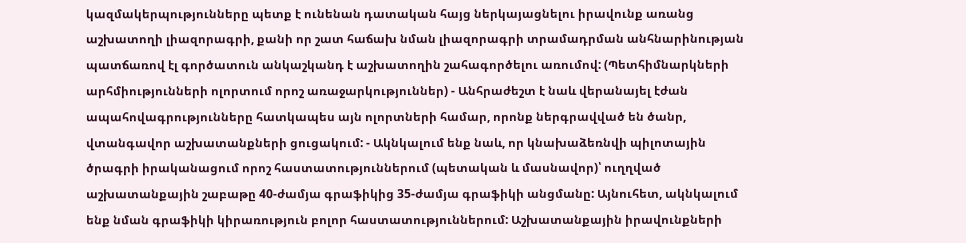կազմակերպությունները պետք է ունենան դատական հայց ներկայացնելու իրավունք առանց աշխատողի լիազորագրի, քանի որ շատ հաճախ նման լիազորագրի տրամադրման անհնարինության պատճառով էլ գործատուն անկաշկանդ է աշխատողին շահագործելու առումով: (Պետհիմնարկների արհմիությունների ոլորտում որոշ առաջարկություններ) - Անհրաժեշտ է նաև վերանայել էժան ապահովագրությունները հատկապես այն ոլորտների համար, որոնք ներգրավված են ծանր, վտանգավոր աշխատանքների ցուցակում: - Ակնկալում ենք նաև, որ կնախաձեռնվի պիլոտային ծրագրի իրականացում որոշ հաստատություններում (պետական և մասնավոր)՝ ուղղված աշխատանքային շաբաթը 40-ժամյա գրաֆիկից 35-ժամյա գրաֆիկի անցմանը: Այնուհետ, ակնկալում ենք նման գրաֆիկի կիրառություն բոլոր հաստատություններում: Աշխատանքային իրավունքների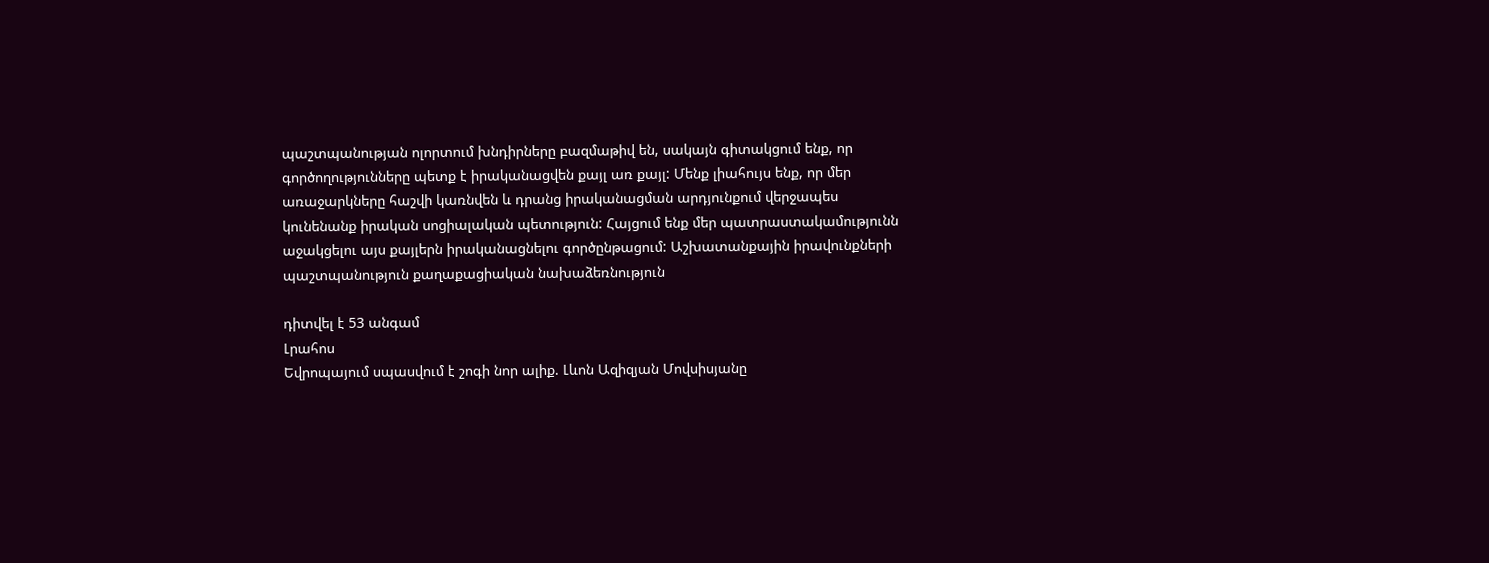պաշտպանության ոլորտում խնդիրները բազմաթիվ են, սակայն գիտակցում ենք, որ գործողությունները պետք է իրականացվեն քայլ առ քայլ: Մենք լիահույս ենք, որ մեր առաջարկները հաշվի կառնվեն և դրանց իրականացման արդյունքում վերջապես կունենանք իրական սոցիալական պետություն: Հայցում ենք մեր պատրաստակամությունն աջակցելու այս քայլերն իրականացնելու գործընթացում: Աշխատանքային իրավունքների պաշտպանություն քաղաքացիական նախաձեռնություն

դիտվել է 53 անգամ
Լրահոս
Եվրոպայում սպասվում է շոգի նոր ալիք. Լևոն Ազիզյան Մովսիսյանը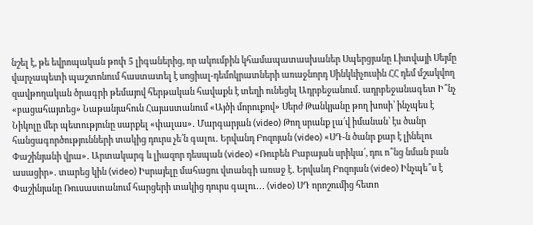նշել է, թե եվրոպական թոփ 5 լիգաներից, որ ակումբին կհամապատասխաներ Սպերցյանը Լիտվայի Սեյմը վարչապետի պաշտոնում հաստատել է սոցիալ-դեմոկրատների առաջնորդ Սինկևիչուսին ՀՀ դեմ մշակվող զավթողական ծրագրի թեմայով հերթական հավաքն է տեղի ունեցել Ադրբեջանում․ ադրբեջանագետ Ի՞նչ «բացահայտեց» Նաթանյահուն Հայաստանում «Այծի մորուքով» Սերժ Թանկյանը թող խոսի՝ ինչպես է Նիկոլը մեր պետությունը սարքել «փալաս»․ Մարգարյան (video) Թող սրանք լա՛վ իմանան՝ էս ծանր հանցագործությունների տակից դուրս չե՛ն գալու․ Երվանդ Բոզոյան (video) «ՍԴ-ն ծանր քար է լինելու Փաշինյանի վրա»․ Արտակարգ և լիազոր դեսպան (video) «Ռուբեն Բաբայան սրիկա՛, դու ո՞նց նման բան ասացիր»․ տարեց կին (video) Իսրայելը մահացու վտանգի առաջ է․ Երվանդ Բոզոյան (video) Ինչպե՞ս է Փաշինյանը Ռուսաստանում հարցերի տակից դուրս գալու․․․ (video) ՍԴ որոշումից հետո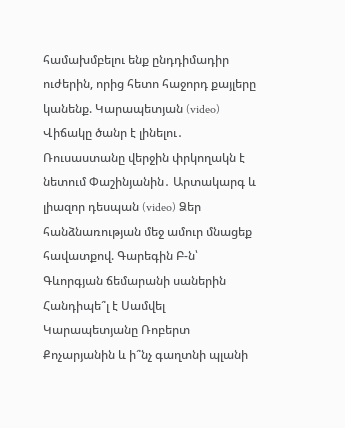համախմբելու ենք ընդդիմադիր ուժերին, որից հետո հաջորդ քայլերը կանենք. Կարապետյան (video) Վիճակը ծանր է լինելու․ Ռուսաստանը վերջին փրկողակն է նետում Փաշինյանին․ Արտակարգ և լիազոր դեսպան (video) Ձեր հանձնառության մեջ ամուր մնացեք հավատքով. Գարեգին Բ-ն՝ Գևորգյան ճեմարանի սաներին Հանդիպե՞լ է Սամվել Կարապետյանը Ռոբերտ Քոչարյանին և ի՞նչ գաղտնի պլանի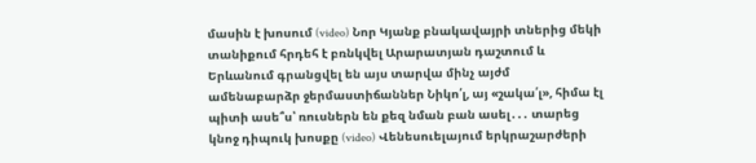մասին է խոսում (video) Նոր Կյանք բնակավայրի տներից մեկի տանիքում հրդեհ է բռնկվել Արարատյան դաշտում և Երևանում գրանցվել են այս տարվա մինչ այժմ ամենաբարձր ջերմաստիճաններ Նիկո՛լ, այ «շակա՛լ», հիմա էլ պիտի ասե՞ս՝ ռուսներն են քեզ նման բան ասել․․․ տարեց կնոջ դիպուկ խոսքը (video) Վենեսուելայում երկրաշարժերի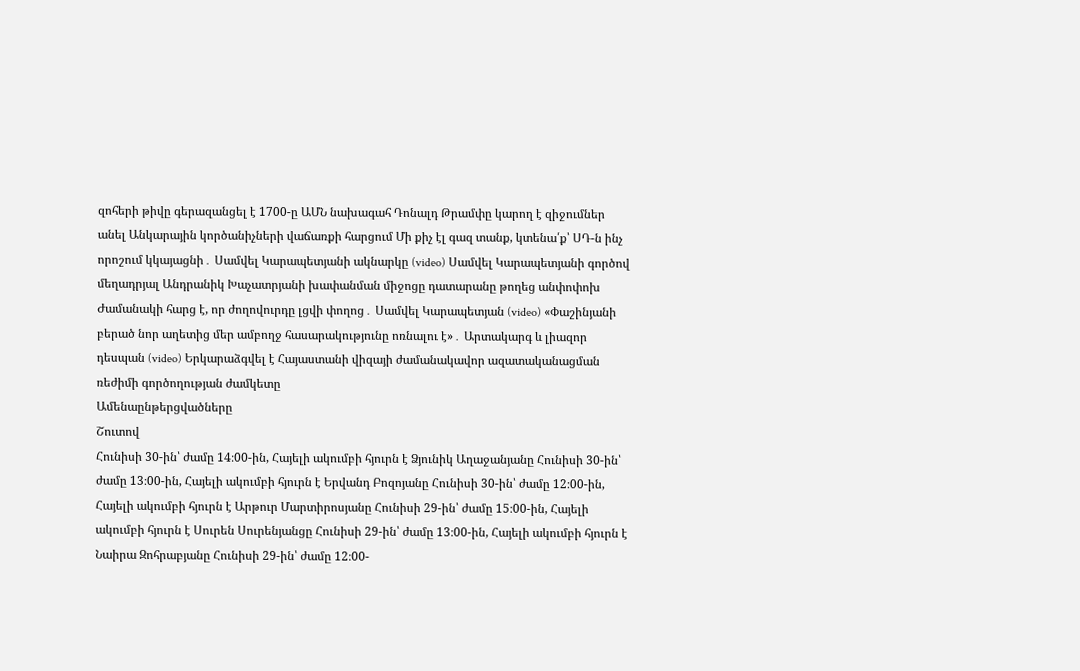զոհերի թիվը գերազանցել է 1700-ը ԱՄՆ նախագահ Դոնալդ Թրամփը կարող է զիջումներ անել Անկարային կործանիչների վաճառքի հարցում Մի քիչ էլ գազ տանք, կտենա՛ք՝ ՍԴ-ն ինչ որոշում կկայացնի․ Սամվել Կարապետյանի ակնարկը (video) Սամվել Կարապետյանի գործով մեղադրյալ Անդրանիկ Խաչատրյանի խափանման միջոցը դատարանը թողեց անփոփոխ Ժամանակի հարց է, որ ժողովուրդը լցվի փողոց․ Սամվել Կարապետյան (video) «Փաշինյանի բերած նոր աղետից մեր ամբողջ հասարակությունը ոռնալու է»․ Արտակարգ և լիազոր դեսպան (video) Երկարաձգվել է Հայաստանի վիզայի ժամանակավոր ազատականացման ռեժիմի գործողության ժամկետը
Ամենաընթերցվածները
Շուտով
Հունիսի 30-ին՝ ժամը 14։00-ին, Հայելի ակումբի հյուրն է Ձյունիկ Աղաջանյանը Հունիսի 30-ին՝ ժամը 13։00-ին, Հայելի ակումբի հյուրն է Երվանդ Բոզոյանը Հունիսի 30-ին՝ ժամը 12։00-ին, Հայելի ակումբի հյուրն է Արթուր Մարտիրոսյանը Հունիսի 29-ին՝ ժամը 15։00-ին, Հայելի ակումբի հյուրն է Սուրեն Սուրենյանցը Հունիսի 29-ին՝ ժամը 13։00-ին, Հայելի ակումբի հյուրն է Նաիրա Զոհրաբյանը Հունիսի 29-ին՝ ժամը 12։00-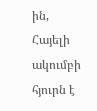ին, Հայելի ակումբի հյուրն է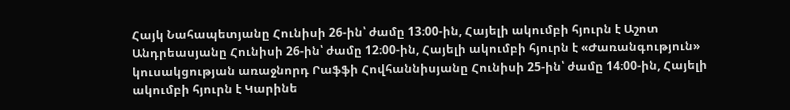Հայկ Նահապետյանը Հունիսի 26-ին՝ ժամը 13։00-ին, Հայելի ակումբի հյուրն է Աշոտ Անդրեասյանը Հունիսի 26-ին՝ ժամը 12։00-ին, Հայելի ակումբի հյուրն է «Ժառանգություն» կուսակցության առաջնորդ Րաֆֆի Հովհաննիսյանը Հունիսի 25-ին՝ ժամը 14։00-ին, Հայելի ակումբի հյուրն է Կարինե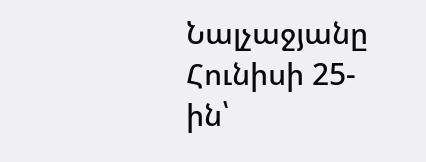Նալչաջյանը Հունիսի 25-ին՝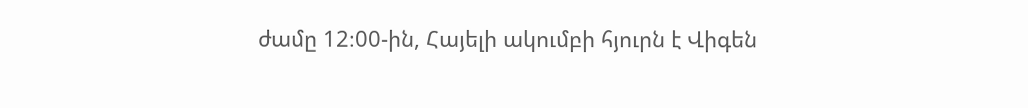ժամը 12։00-ին, Հայելի ակումբի հյուրն է Վիգեն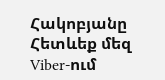Հակոբյանը
Հետևեք մեզ Viber-ում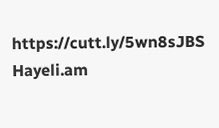https://cutt.ly/5wn8sJBS
Hayeli.am